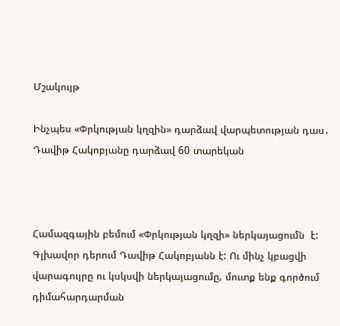Մշակույթ

Ինչպես «Փրկության կղզին» դարձավ վարպետության դաս․ Դավիթ Հակոբյանը դարձավ 60 տարեկան



Համազգային բեմում «Փրկության կղզի» ներկայացումն  է: Գլխավոր դերում Դավիթ Հակոբյանն է: Ու մինչ կբացվի վարագույրը ու կսկսվի ներկայացումը, մուտք ենք գործում դիմահարդարման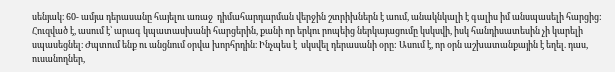սենյակ։ 60- ամյա դերասանը հայելու առաջ  դիմահարդարման վերջին շտրիխներն է աում, անակնկալի է գալիս իմ անսպասելի հարցից: Հուզված է, ասում է՝ արագ կպատասխանի հարցերին, քանի որ երկու րոպեից ներկայացումը կսկսվի, իսկ հանդիսատեսին չի կարելի սպասեցնել։ Ժպտում ենք ու անցնում օրվա խորհրդին։ Ինչպես է  սկսվել դերասանի օրը: Ասում է, որ օրն աշխատանքային է եղել. դաս, ուսանողներ,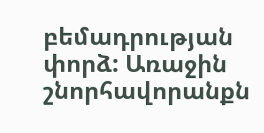բեմադրության փորձ: Առաջին շնորհավորանքն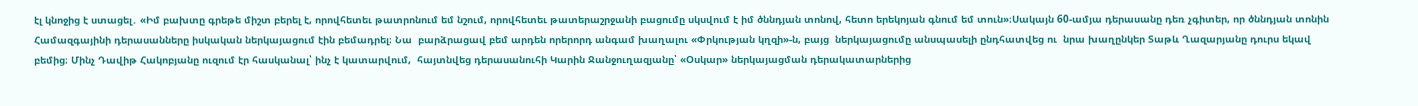էլ կնոջից է ստացել․ «Իմ բախտը գրեթե միշտ բերել է, որովհետեւ թատրոնում եմ նշում, որովհետեւ թատերաշրջանի բացումը սկսվում է իմ ծննդյան տոնով, հետո երեկոյան գնում եմ տուն»։Սակայն 60-ամյա դերասանը դեռ չգիտեր, որ ծննդյան տոնին Համազգայինի դերասանները իսկական ներկայացում էին բեմադրել։ Նա  բարձրացավ բեմ արդեն որերորդ անգամ խաղալու «Փրկության կղզի»-ն, բայց  ներկայացումը անսպասելի ընդհատվեց ու  նրա խաղընկեր Տաթև Ղազարյանը դուրս եկավ բեմից։ Մինչ Դավիթ Հակոբյանը ուզում էր հասկանալ՝ ինչ է կատարվում,  հայտնվեց դերասանուհի Կարին Ջանջուղազյանը՝ «Օսկար» ներկայացման դերակատարներից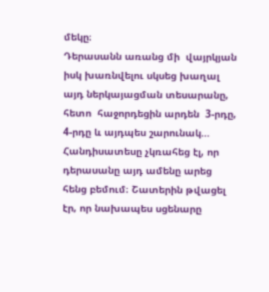մեկը։
Դերասանն առանց մի  վայրկյան իսկ խառնվելու սկսեց խաղալ այդ ներկայացման տեսարանը, հետո  հաջորդեցին արդեն  3-րդը, 4-րդը և այդպես շարունակ…
Հանդիսատեսը չկռահեց էլ, որ դերասանը այդ ամենը արեց հենց բեմում։ Շատերին թվացել  էր, որ նախապես սցենարը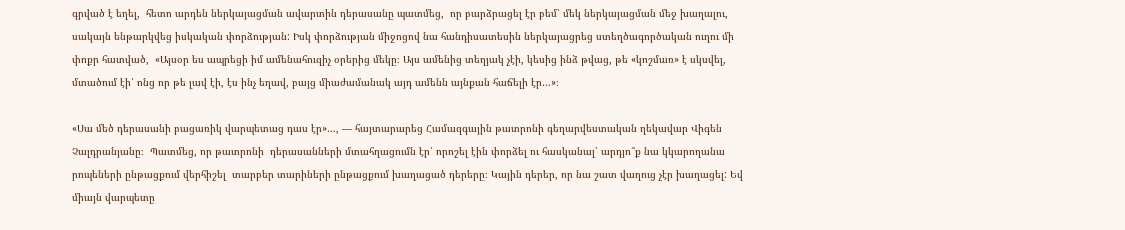գրված է եղել,  հետո արդեն ներկայացման ավարտին դերասանը պատմեց,  որ բարձրացել էր բեմ՝ մեկ ներկայացման մեջ խաղալու, սակայն ենթարկվեց իսկական փորձության: Իսկ փորձության միջոցով նա հանդիսատեսին ներկայացրեց ստեղծագործական ուղու մի փոքր հատված,  «Այսօր ես ապրեցի իմ ամենահուզիչ օրերից մեկը։ Այս ամենից տեղյակ չէի, կեսից ինձ թվաց, թե «կոշմառ» է սկսվել, մտածում էի՝ ոնց որ թե լավ էի, էս ինչ եղավ, բայց միաժամանակ այդ ամենն այնքան հաճելի էր…»։

«Սա մեծ դերասանի բացառիկ վարպետաց դաս էր»…, — հայտարարեց Համազգային թատրոնի գեղարվեստական ղեկավար Վիգեն Չալդրանյանը։  Պատմեց, որ թատրոնի  դերասանների մտահղացումն էր՝ որոշել էին փորձել ու հասկանալ՝ արդյո՞ք նա կկարողանա րոպեների ընթացքում վերհիշել  տարբեր տարիների ընթացքում խաղացած դերերը։ Կային դերեր, որ նա շատ վաղուց չէր խաղացել: Եվ միայն վարպետը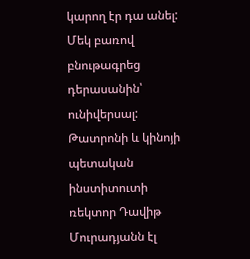կարող էր դա անել:  Մեկ բառով բնութագրեց դերասանին՝ ունիվերսալ:
Թատրոնի և կինոյի պետական ինստիտուտի ռեկտոր Դավիթ Մուրադյանն էլ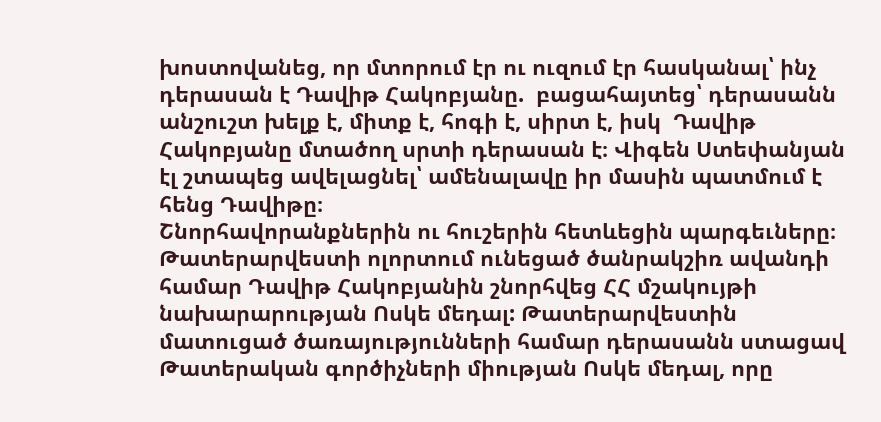խոստովանեց, որ մտորում էր ու ուզում էր հասկանալ՝ ինչ դերասան է Դավիթ Հակոբյանը.  բացահայտեց՝ դերասանն անշուշտ խելք է, միտք է, հոգի է, սիրտ է, իսկ  Դավիթ Հակոբյանը մտածող սրտի դերասան է։ Վիգեն Ստեփանյան էլ շտապեց ավելացնել՝ ամենալավը իր մասին պատմում է հենց Դավիթը։
Շնորհավորանքներին ու հուշերին հետևեցին պարգեւները։ Թատերարվեստի ոլորտում ունեցած ծանրակշիռ ավանդի համար Դավիթ Հակոբյանին շնորհվեց ՀՀ մշակույթի նախարարության Ոսկե մեդալ: Թատերարվեստին մատուցած ծառայությունների համար դերասանն ստացավ Թատերական գործիչների միության Ոսկե մեդալ, որը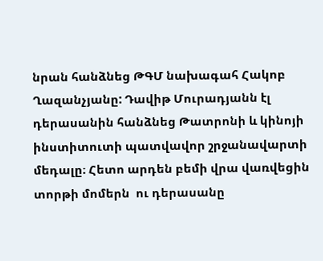նրան հանձնեց ԹԳՄ նախագահ Հակոբ Ղազանչյանը: Դավիթ Մուրադյանն էլ դերասանին հանձնեց Թատրոնի և կինոյի ինստիտուտի պատվավոր շրջանավարտի մեդալը։ Հետո արդեն բեմի վրա վառվեցին տորթի մոմերն  ու դերասանը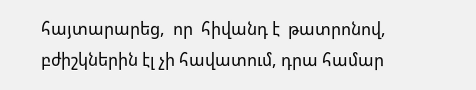հայտարարեց,  որ  հիվանդ է  թատրոնով, բժիշկներին էլ չի հավատում, դրա համար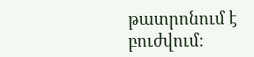թատրոնում է բուժվում։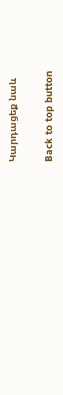Կարդացեք նաև

Back to top button